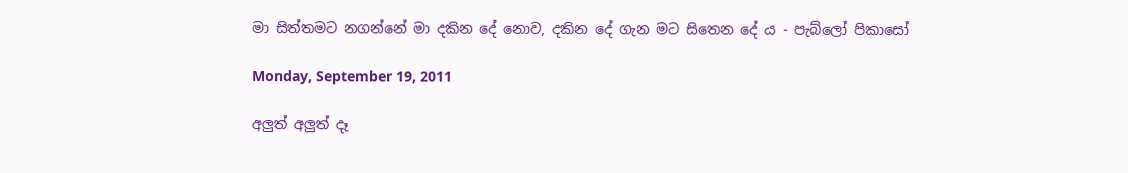මා සිත්තමට නගන්නේ මා දකින දේ නොව, දකින දේ ගැන මට සිතෙන දේ ය - පැබ්ලෝ පිකාසෝ

Monday, September 19, 2011

අලුත් අලුත් දෑ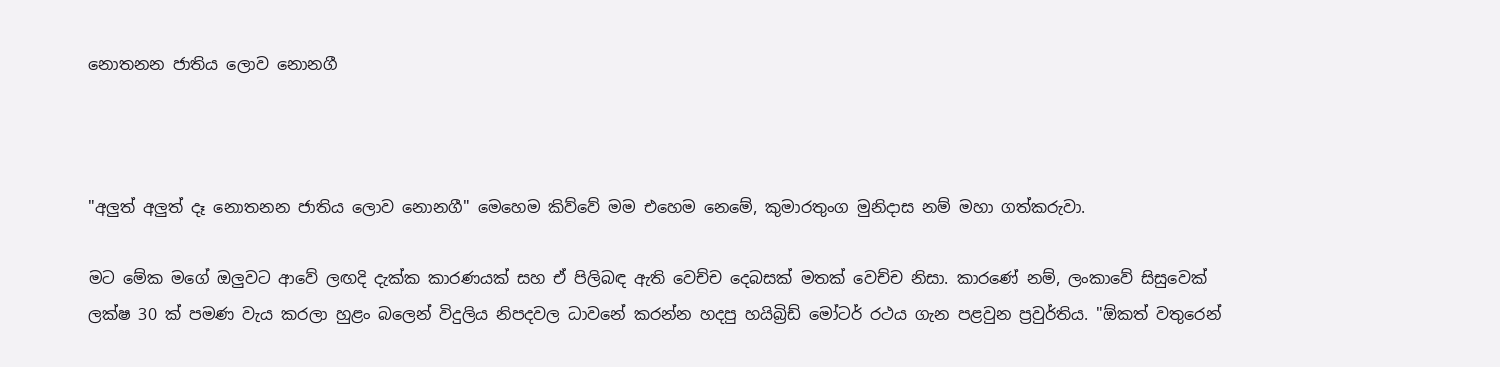නොතනන ජාතිය ලොව නොනගී



"අලුත් අලුත් දෑ නොතනන ජාතිය ලොව නොනගී" මෙහෙම කිව්වේ මම එහෙම නෙමේ, කුමාරතුංග මුනිදාස නම් මහා ගත්කරුවා.

මට මේක මගේ ඔලුවට ආවේ ලඟදි දැක්ක කාරණයක් සහ ඒ පිලිබඳ ඇති වෙච්ච දෙබසක් මතක් වෙච්ච නිසා. කාරණේ නම්, ලංකාවේ සිසුවෙක් ලක්ෂ 30 ක් පමණ වැය කරලා හුළං බලෙන් විදුලිය නිපදවල ධාවනේ කරන්න හදපු හයිබ්‍රිඩ් මෝටර් රථය ගැන පළවුන ප්‍රවුර්තිය. "ඕකත් වතුරෙන්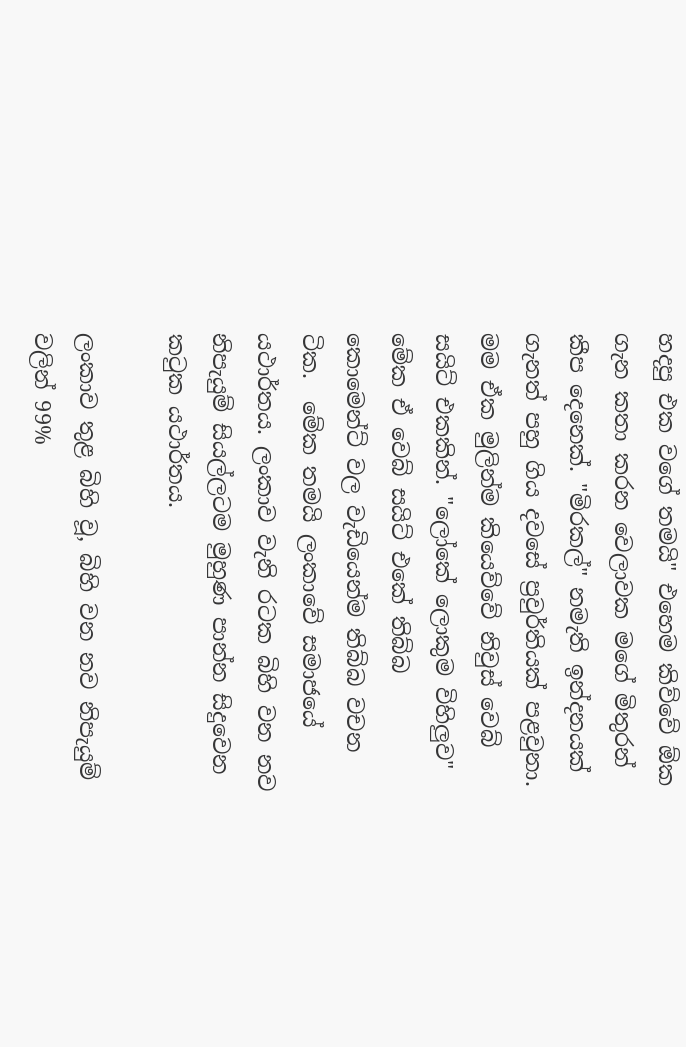හදපු එක වගේ තමයි" එහෙම කිව්වේ ඕක ගැන කතා කරන වෙලාවක මගේ මිතුරන් කීප දෙනෙක්. "මිරකල්" නමැති ඉන්දනයක් ගැනත් පහු ගිය දවසේ ප්‍රවුර්තියක් පළවුනා. මම ඒක මුලින්ම කියෙව්වේ නිවුස් වෙබ් සයිට් එකකින්. "ලෝකේ ලොකුම විහිලුව" මේක ඒ වෙබ් සයිට් එකේ තිබ්බ කොමෙන්ට් වල වැඩියෙන්ම තිබ්බ වචන ටික.  මේක තමයි ලංකාවේ සමාජයේ යථාර්තය. ලංකාව වැනි රටක බිහි වන නව නිපැයුම් සියල්ලටම මුහුණ පාන්න සිදුවෙන කටුක යථාර්තය.

ලංකාව තුළ බිහි වූ, බිහි වන නව නිපැයුම් වලින් 99%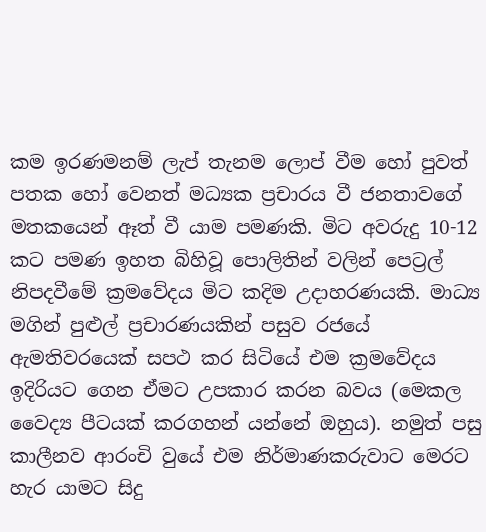කම ඉරණමනම් ලැප් තැනම ලොප් වීම හෝ පුවත් පතක හෝ වෙනත් මධ්‍යක ප්‍රචාරය වී ජනතාවගේ මතකයෙන් ඈත් වී යාම පමණකි. මිට අවරුදු 10-12 කට පමණ ඉහත බිහිවූ පොලිතින් වලින් පෙට්‍රල් නිපදවීමේ ක්‍රමවේදය මිට කදිම උදාහරණයකි. මාධ්‍ය මගින් පුළුල් ප්‍රචාරණයකින් පසුව රජයේ ඇමතිවරයෙක් සපථ කර සිටියේ එම ක්‍රමවේදය ඉදිරියට ගෙන ඒමට උපකාර කරන බවය (මෙකල වෛද්‍ය පීටයක් කරගහන් යන්නේ ඔහුය). නමුත් පසු කාලීනව ආරංචි වුයේ එම නිර්මාණකරුවාට මෙරට හැර යාමට සිදු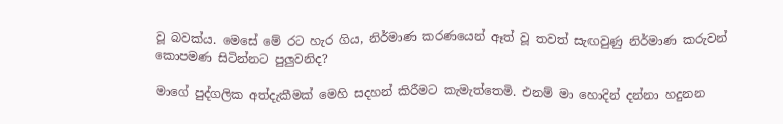වූ බවක්ය. මෙසේ මේ රට හැර ගිය, නිර්මාණ කරණයෙන් ඈත් වූ තවත් සැඟවුණු නිර්මාණ කරුවන් කොපමණ සිටින්නට පුලුවනිද?

මාගේ පුද්ගලික අත්දැකීමක් මෙහි සදහන් කිරීමට කැමැත්තෙමි. එනම් මා හොදින් දන්නා හදුනන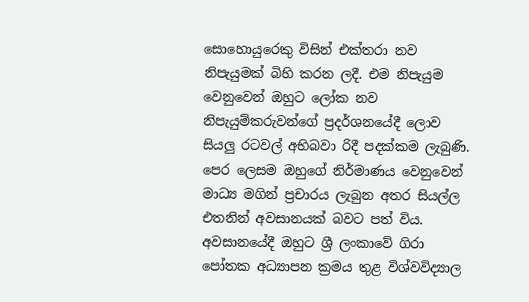සොහොයුරෙකු විසින් එක්තරා නව නිපැයුමක් බිහි කරන ලදී. එම නිපැයුම වෙනුවෙන් ඔහුට ලෝක නව නිපැයුම්කරුවන්ගේ ප්‍රදර්ශනයේදී ලොව සියලු රටවල් අභිබවා රිදී පදක්කම ලැබුණි. පෙර ලෙසම ඔහුගේ නිර්මාණය වෙනුවෙන් මාධ්‍ය මගින් ප්‍රචාරය ලැබුන අතර සියල්ල එතනින් අවසානයක් බවට පත් විය. අවසානයේදී ඔහුට ශ්‍රී ලංකාවේ ගිරා පෝතක අධ්‍යාපන ක්‍රමය තුළ විශ්වවිද්‍යාල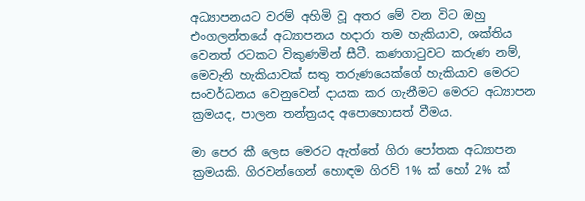අධ්‍යාපනයට වරම් අහිමි වූ අතර මේ වන විට ඔහු එංගලන්තයේ අධ්‍යාපනය හදාරා තම හැකියාව, ශක්තිය වෙනත් රටකට විකුණමින් සීටී. කණගාටුවට කරුණ නම්, මෙවැනි හැකියාවක් සතු තරුණයෙක්ගේ හැකියාව මෙරට සංවර්ධනය වෙනුවෙන් දායක කර ගැනීමට මෙරට අධ්‍යාපන ක්‍රමයද, පාලන තන්ත්‍රයද අපොහොසත් වීමය.

මා පෙර කී ලෙස මෙරට ඇත්තේ ගිරා පෝතක අධ්‍යාපන ක්‍රමයකි. ගිරවන්ගෙන් හොඳම ගිරව් 1% ක් හෝ 2% ක්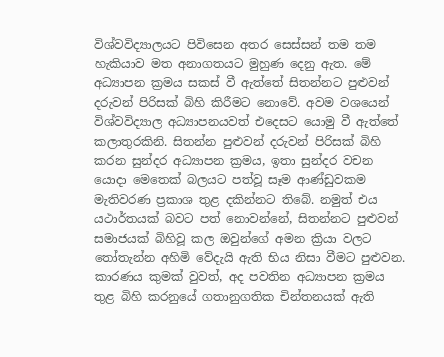විශ්වවිද්‍යාලයට පිවිසෙන අතර සෙස්සන් තම තම හැකියාව මත අනාගතයට මුහුණ දෙනු ඇත. මේ අධ්‍යාපන ක්‍රමය සකස් වී ඇත්තේ සිතන්නට පුළුවන් දරුවන් පිරිසක් බිහි කිරීමට නොවේ. අවම වශයෙන් විශ්වවිද්‍යාල අධ්‍යාපනයවත් එදෙසට යොමු වී ඇත්තේ කලාතුරකිනි. සිතන්න පුළුවන් දරුවන් පිරිසක් බිහි කරන සුන්දර අධ්‍යාපන ක්‍රමය, ඉතා සුන්දර වචන යොදා මෙතෙක් බලයට පත්වූ සෑම ආණ්ඩුවකම මැතිවරණ ප්‍රකාශ තුළ දකින්නට තිබේ. නමුත් එය යථාර්තයක් බවට පත් නොවන්නේ, සිතන්නට පුළුවන් සමාජයක් බිහිවූ කල ඔවුන්ගේ අමන ක්‍රියා වලට තෝතැන්න අහිමි වේදැයි ඇති භිය නිසා වීමට පුළුවන. කාරණය කුමක් වුවත්, අද පවතින අධ්‍යාපන ක්‍රමය තුළ බිහි කරනුයේ ගතානුගතික චින්තනයක් ඇති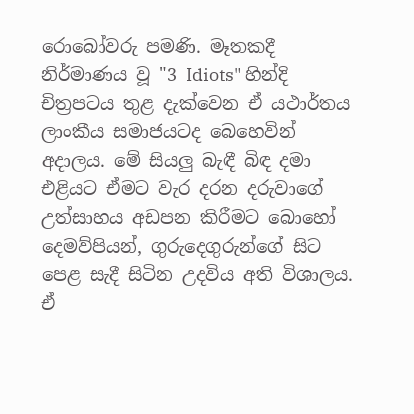රොබෝවරු පමණි. මෑතකදී නිර්මාණය වූ "3 Idiots" හින්දි චිත්‍රපටය තුළ දැක්වෙන ඒ යථාර්තය ලාංකීය සමාජයටද බෙහෙවින් අදාලය. මේ සියලු බැඳී බිඳ දමා එළියට ඒමට වැර දරන දරුවාගේ උත්සාහය අඩපන කිරීමට බොහෝ දෙමව්පියන්, ගුරුදෙගුරුන්ගේ සිට පෙළ සැදී සිටින උදවිය අති විශාලය. ඒ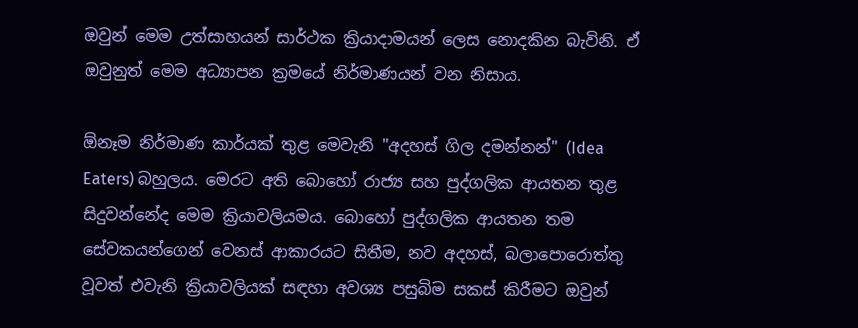ඔවුන් මෙම උත්සාහයන් සාර්ථක ක්‍රියාදාමයන් ලෙස නොදකින බැවිනි. ඒ ඔවුනුත් මෙම අධ්‍යාපන ක්‍රමයේ නිර්මාණයන් වන නිසාය.

ඕනෑම නිර්මාණ කාර්යක් තුළ මෙවැනි "අදහස් ගිල දමන්නන්" (Idea Eaters) බහුලය. මෙරට අති බොහෝ රාජ්‍ය සහ පුද්ගලික ආයතන තුළ සිදුවන්නේද මෙම ක්‍රියාවලියමය. බොහෝ පුද්ගලික ආයතන තම සේවකයන්ගෙන් වෙනස් ආකාරයට සිතීම, නව අදහස්, බලාපොරොත්තු වූවත් එවැනි ක්‍රියාවලියක් සඳහා අවශ්‍ය පසුබිම සකස් කිරීමට ඔවුන්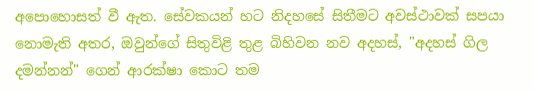අපොහොසත් වී ඇත. සේවකයන් හට නිදහසේ සිතීමට අවස්ථාවක් සපයා නොමැති අතර, ඔවුන්ගේ සිතුවිළි තුළ බිහිවන නව අදහස්, "අදහස් ගිල දමන්නන්" ගෙන් ආරක්ෂා කොට තම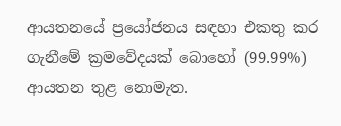ආයතනයේ ප්‍රයෝජනය සඳහා එකතු කර ගැනීමේ ක්‍රමවේදයක් බොහෝ (99.99%) ආයතන තුළ නොමැත.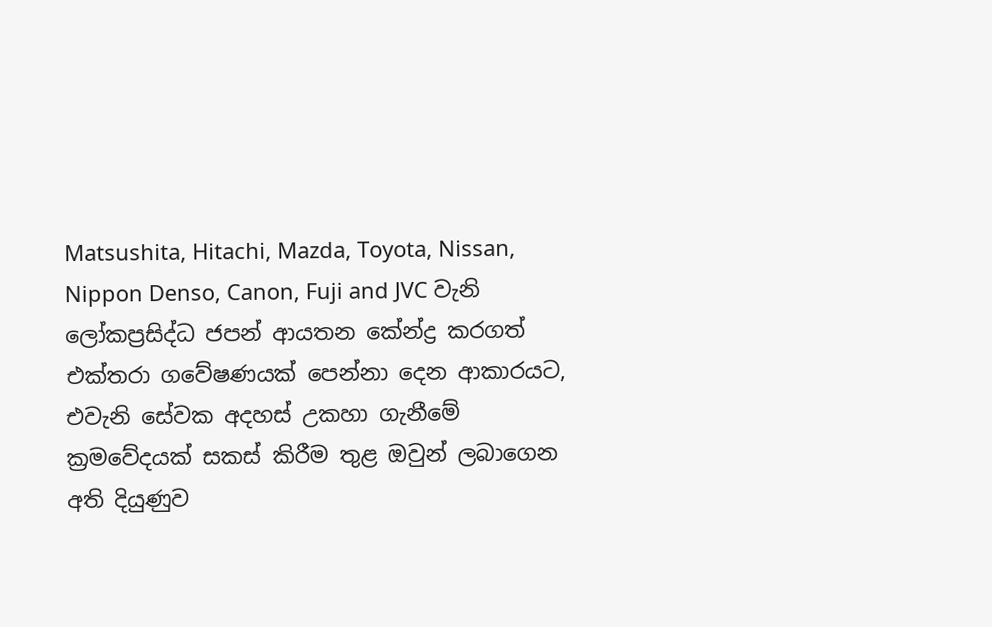Matsushita, Hitachi, Mazda, Toyota, Nissan, Nippon Denso, Canon, Fuji and JVC වැනි ලෝකප්‍රසිද්ධ ජපන් ආයතන කේන්ද්‍ර කරගත් එක්තරා ගවේෂණයක් පෙන්නා දෙන ආකාරයට, එවැනි සේවක අදහස් උකහා ගැනීමේ ක්‍රමවේදයක් සකස් කිරීම තුළ ඔවුන් ලබාගෙන අති දියුණුව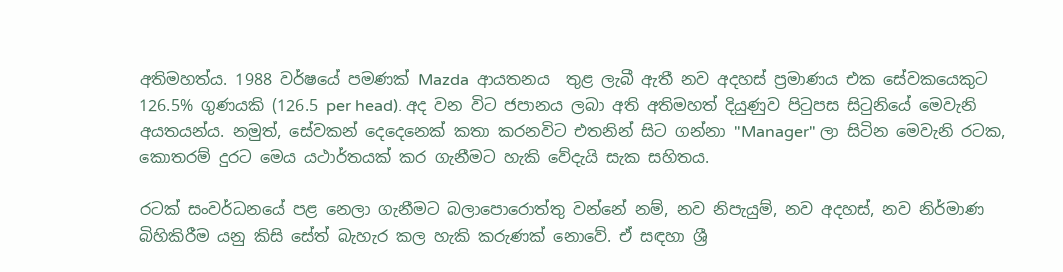අතිමහත්ය. 1988 වර්ෂයේ පමණක් Mazda  ආයතනය  තුළ ලැබී ඇතී නව අදහස් ප්‍රමාණය එක සේවකයෙකුට 126.5% ගුණයකි (126.5 per head). අද වන විට ජපානය ලබා අති අතිමහත් දියුණුව පිටුපස සිටුනියේ මෙවැනි අයතයන්ය. නමුත්, සේවකන් දෙදෙනෙක් කතා කරනවිට එතනින් සිට ගන්නා "Manager" ලා සිටින මෙවැනි රටක, කොතරම් දුරට මෙය යථාර්තයක් කර ගැනීමට හැකි වේදැයි සැක සහිතය.

රටක් සංවර්ධනයේ පළ නෙලා ගැනීමට බලාපොරොත්තු වන්නේ නම්, නව නිපැයුම්, නව අදහස්, නව නිර්මාණ බිහිකිරීම යනු කිසි සේත් බැහැර කල හැකි කරුණක් නොවේ. ඒ සඳහා ශ්‍රී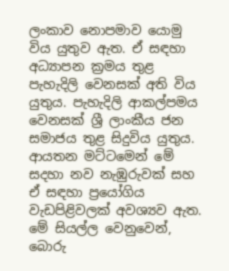ලංකාව නොපමාව යොමු විය යුතුව ඇත. ඒ සඳහා අධ්‍යාපන ක්‍රමය තුළ පැහැදිලි වෙනසක් අති විය යුතුය. පැහැදිලි ආකල්පමය වෙනසක් ශ්‍රී ලාංකීය ජන සමාජය තුළ සිදුවිය යුතුය. ආයතන මට්ටමෙන් මේ සදහා නව නැඹුරුවක් සහ ඒ සඳහා ප්‍රයෝගිය වැඩපිළිවලක් අවශ්‍යව ඇත. මේ සියල්ල වෙනුවෙන්, බොරු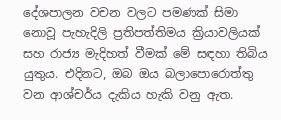දේශපාලන වචන වලට පමණක් සිමා නොවූ පැහැදිලි ප්‍රතිපත්තිමය ක්‍රියාවලියක් සහ රාජ්‍ය මැදිහත් වීමක් මේ සඳහා තිබිය යුතුය. එදිනට, ඔබ ඔය බලාපොරොත්තු වන ආශ්චර්ය දැකිය හැකි වනු ඇත.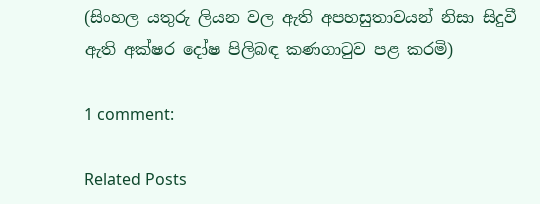(සිංහල යතුරු ලියන වල ඇති අපහසුතාවයන් නිසා සිදුවී ඇති අක්ෂර දෝෂ පිලිබඳ කණගාටුව පළ කරමි)

1 comment:

Related Posts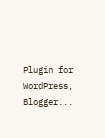Plugin for WordPress, Blogger...